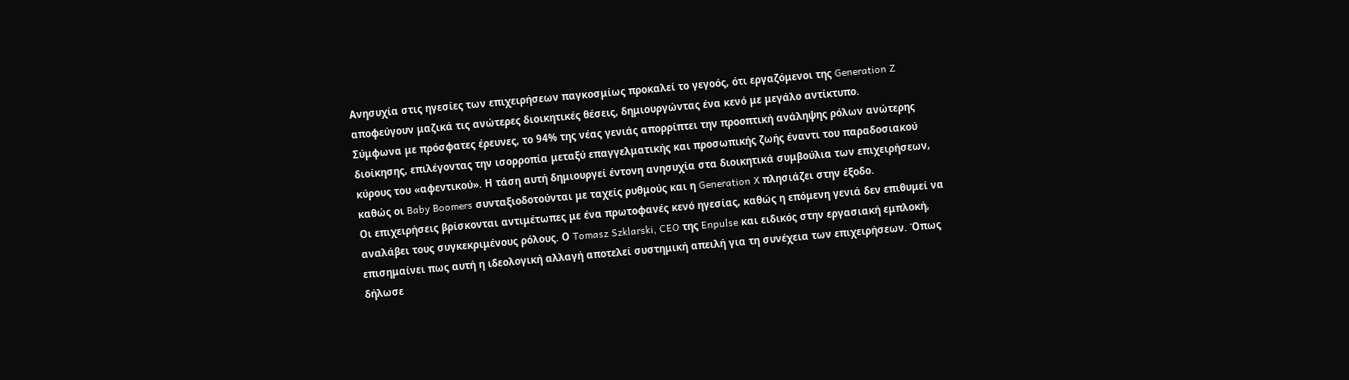Ανησυχία στις ηγεσίες των επιχειρήσεων παγκοσμίως προκαλεί το γεγοός, ότι εργαζόμενοι της Generation Z αποφεύγουν μαζικά τις ανώτερες διοικητικές θέσεις, δημιουργώντας ένα κενό με μεγάλο αντίκτυπο.
Σύμφωνα με πρόσφατες έρευνες, το 94% της νέας γενιάς απορρίπτει την προοπτική ανάληψης ρόλων ανώτερης διοίκησης, επιλέγοντας την ισορροπία μεταξύ επαγγελματικής και προσωπικής ζωής έναντι του παραδοσιακού κύρους του «αφεντικού». Η τάση αυτή δημιουργεί έντονη ανησυχία στα διοικητικά συμβούλια των επιχειρήσεων, καθώς οι Baby Boomers συνταξιοδοτούνται με ταχείς ρυθμούς και η Generation X πλησιάζει στην έξοδο.
Οι επιχειρήσεις βρίσκονται αντιμέτωπες με ένα πρωτοφανές κενό ηγεσίας, καθώς η επόμενη γενιά δεν επιθυμεί να αναλάβει τους συγκεκριμένους ρόλους. Ο Tomasz Szklarski, CEO της Enpulse και ειδικός στην εργασιακή εμπλοκή, επισημαίνει πως αυτή η ιδεολογική αλλαγή αποτελεί συστημική απειλή για τη συνέχεια των επιχειρήσεων. Όπως δήλωσε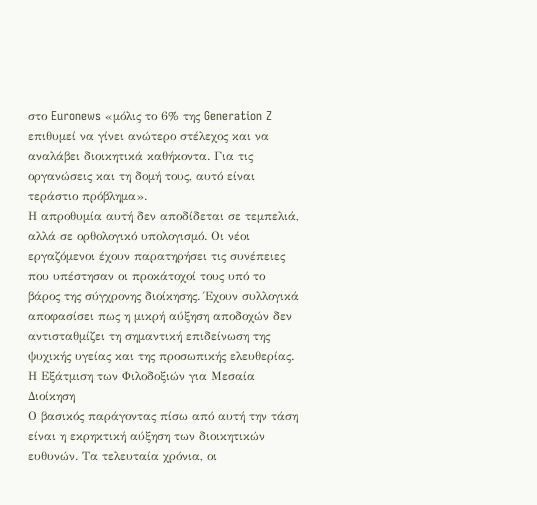στο Euronews «μόλις το 6% της Generation Z επιθυμεί να γίνει ανώτερο στέλεχος και να αναλάβει διοικητικά καθήκοντα. Για τις οργανώσεις και τη δομή τους, αυτό είναι τεράστιο πρόβλημα».
Η απροθυμία αυτή δεν αποδίδεται σε τεμπελιά, αλλά σε ορθολογικό υπολογισμό. Οι νέοι εργαζόμενοι έχουν παρατηρήσει τις συνέπειες που υπέστησαν οι προκάτοχοί τους υπό το βάρος της σύγχρονης διοίκησης. Έχουν συλλογικά αποφασίσει πως η μικρή αύξηση αποδοχών δεν αντισταθμίζει τη σημαντική επιδείνωση της ψυχικής υγείας και της προσωπικής ελευθερίας.
Η Εξάτμιση των Φιλοδοξιών για Μεσαία Διοίκηση
Ο βασικός παράγοντας πίσω από αυτή την τάση είναι η εκρηκτική αύξηση των διοικητικών ευθυνών. Τα τελευταία χρόνια, οι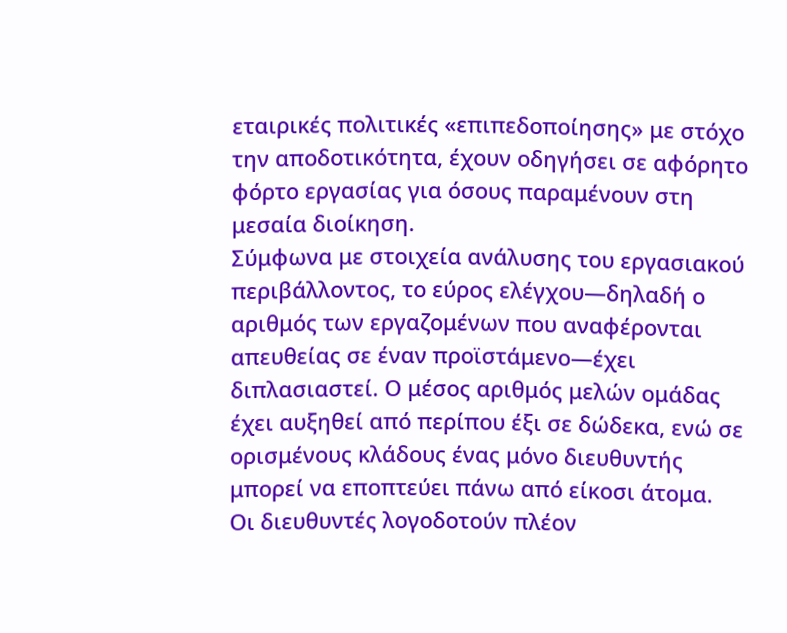εταιρικές πολιτικές «επιπεδοποίησης» με στόχο την αποδοτικότητα, έχουν οδηγήσει σε αφόρητο φόρτο εργασίας για όσους παραμένουν στη μεσαία διοίκηση.
Σύμφωνα με στοιχεία ανάλυσης του εργασιακού περιβάλλοντος, το εύρος ελέγχου—δηλαδή ο αριθμός των εργαζομένων που αναφέρονται απευθείας σε έναν προϊστάμενο—έχει διπλασιαστεί. Ο μέσος αριθμός μελών ομάδας έχει αυξηθεί από περίπου έξι σε δώδεκα, ενώ σε ορισμένους κλάδους ένας μόνο διευθυντής μπορεί να εποπτεύει πάνω από είκοσι άτομα.
Οι διευθυντές λογοδοτούν πλέον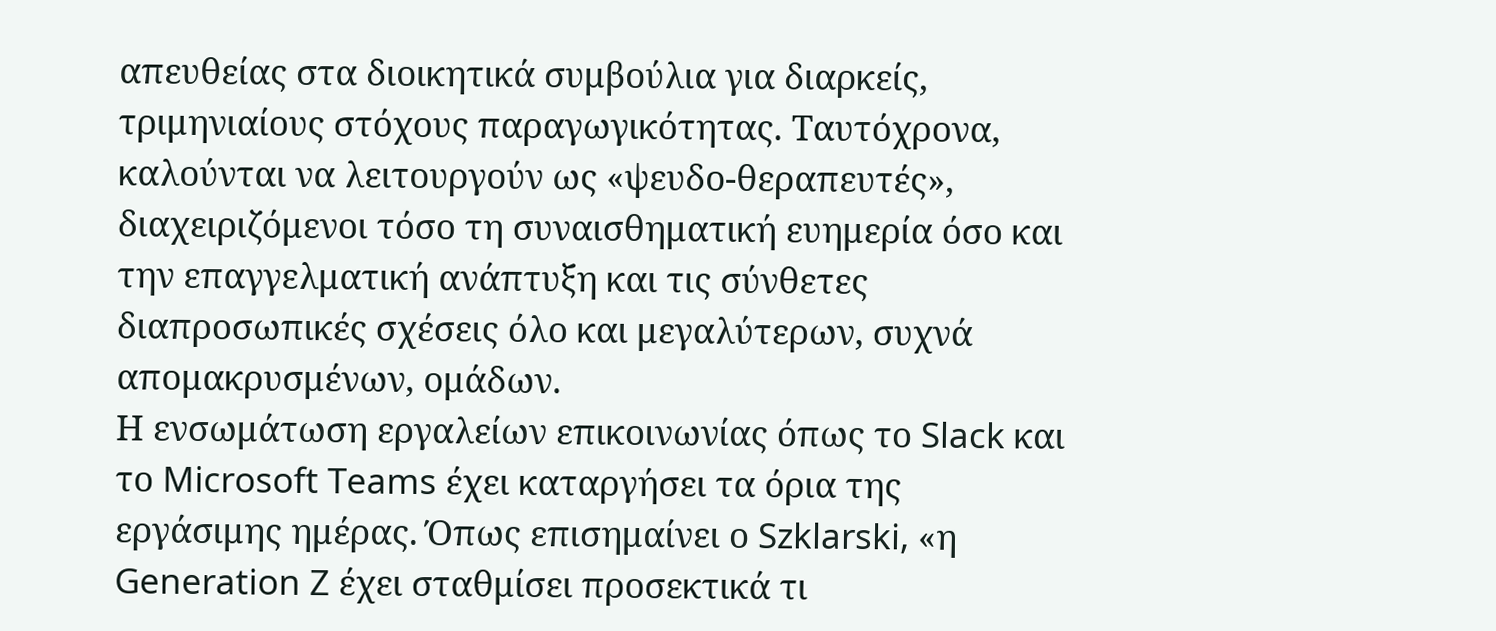απευθείας στα διοικητικά συμβούλια για διαρκείς, τριμηνιαίους στόχους παραγωγικότητας. Ταυτόχρονα, καλούνται να λειτουργούν ως «ψευδο-θεραπευτές», διαχειριζόμενοι τόσο τη συναισθηματική ευημερία όσο και την επαγγελματική ανάπτυξη και τις σύνθετες διαπροσωπικές σχέσεις όλο και μεγαλύτερων, συχνά απομακρυσμένων, ομάδων.
Η ενσωμάτωση εργαλείων επικοινωνίας όπως το Slack και το Microsoft Teams έχει καταργήσει τα όρια της εργάσιμης ημέρας. Όπως επισημαίνει ο Szklarski, «η Generation Z έχει σταθμίσει προσεκτικά τι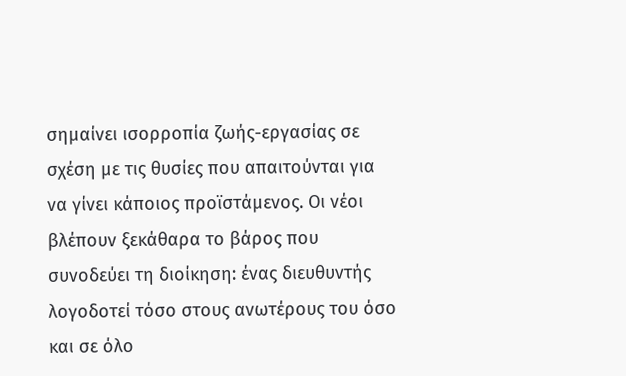σημαίνει ισορροπία ζωής-εργασίας σε σχέση με τις θυσίες που απαιτούνται για να γίνει κάποιος προϊστάμενος. Οι νέοι βλέπουν ξεκάθαρα το βάρος που συνοδεύει τη διοίκηση: ένας διευθυντής λογοδοτεί τόσο στους ανωτέρους του όσο και σε όλο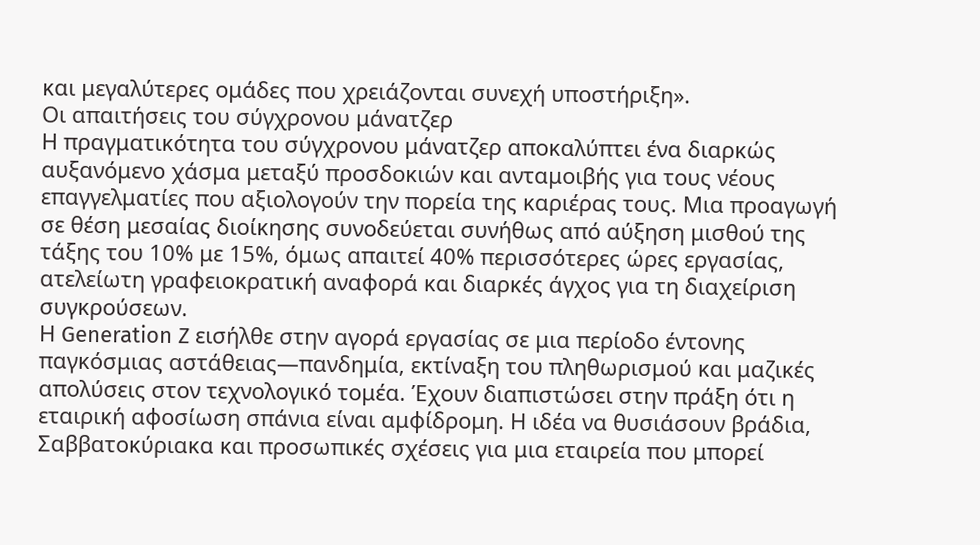και μεγαλύτερες ομάδες που χρειάζονται συνεχή υποστήριξη».
Οι απαιτήσεις του σύγχρονου μάνατζερ
Η πραγματικότητα του σύγχρονου μάνατζερ αποκαλύπτει ένα διαρκώς αυξανόμενο χάσμα μεταξύ προσδοκιών και ανταμοιβής για τους νέους επαγγελματίες που αξιολογούν την πορεία της καριέρας τους. Μια προαγωγή σε θέση μεσαίας διοίκησης συνοδεύεται συνήθως από αύξηση μισθού της τάξης του 10% με 15%, όμως απαιτεί 40% περισσότερες ώρες εργασίας, ατελείωτη γραφειοκρατική αναφορά και διαρκές άγχος για τη διαχείριση συγκρούσεων.
Η Generation Z εισήλθε στην αγορά εργασίας σε μια περίοδο έντονης παγκόσμιας αστάθειας—πανδημία, εκτίναξη του πληθωρισμού και μαζικές απολύσεις στον τεχνολογικό τομέα. Έχουν διαπιστώσει στην πράξη ότι η εταιρική αφοσίωση σπάνια είναι αμφίδρομη. Η ιδέα να θυσιάσουν βράδια, Σαββατοκύριακα και προσωπικές σχέσεις για μια εταιρεία που μπορεί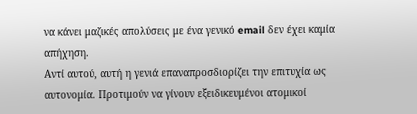να κάνει μαζικές απολύσεις με ένα γενικό email δεν έχει καμία απήχηση.
Αντί αυτού, αυτή η γενιά επαναπροσδιορίζει την επιτυχία ως αυτονομία. Προτιμούν να γίνουν εξειδικευμένοι ατομικοί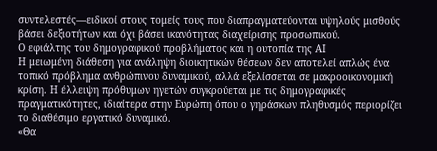συντελεστές—ειδικοί στους τομείς τους που διαπραγματεύονται υψηλούς μισθούς βάσει δεξιοτήτων και όχι βάσει ικανότητας διαχείρισης προσωπικού.
Ο εφιάλτης του δημογραφικού προβλήματος και η ουτοπία της ΑΙ
Η μειωμένη διάθεση για ανάληψη διοικητικών θέσεων δεν αποτελεί απλώς ένα τοπικό πρόβλημα ανθρώπινου δυναμικού, αλλά εξελίσσεται σε μακροοικονομική κρίση. Η έλλειψη πρόθυμων ηγετών συγκρούεται με τις δημογραφικές πραγματικότητες, ιδιαίτερα στην Ευρώπη όπου ο γηράσκων πληθυσμός περιορίζει το διαθέσιμο εργατικό δυναμικό.
«Θα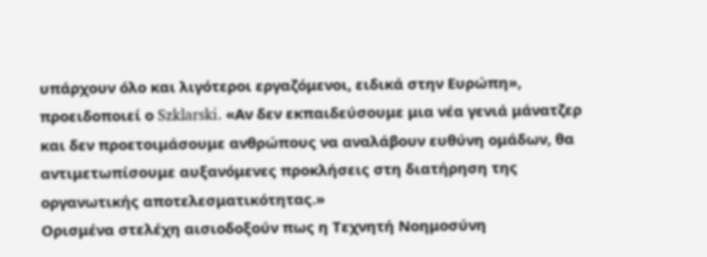υπάρχουν όλο και λιγότεροι εργαζόμενοι, ειδικά στην Ευρώπη», προειδοποιεί ο Szklarski. «Αν δεν εκπαιδεύσουμε μια νέα γενιά μάνατζερ και δεν προετοιμάσουμε ανθρώπους να αναλάβουν ευθύνη ομάδων, θα αντιμετωπίσουμε αυξανόμενες προκλήσεις στη διατήρηση της οργανωτικής αποτελεσματικότητας.»
Ορισμένα στελέχη αισιοδοξούν πως η Τεχνητή Νοημοσύνη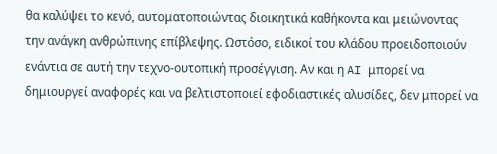θα καλύψει το κενό, αυτοματοποιώντας διοικητικά καθήκοντα και μειώνοντας την ανάγκη ανθρώπινης επίβλεψης. Ωστόσο, ειδικοί του κλάδου προειδοποιούν ενάντια σε αυτή την τεχνο-ουτοπική προσέγγιση. Αν και η AI μπορεί να δημιουργεί αναφορές και να βελτιστοποιεί εφοδιαστικές αλυσίδες, δεν μπορεί να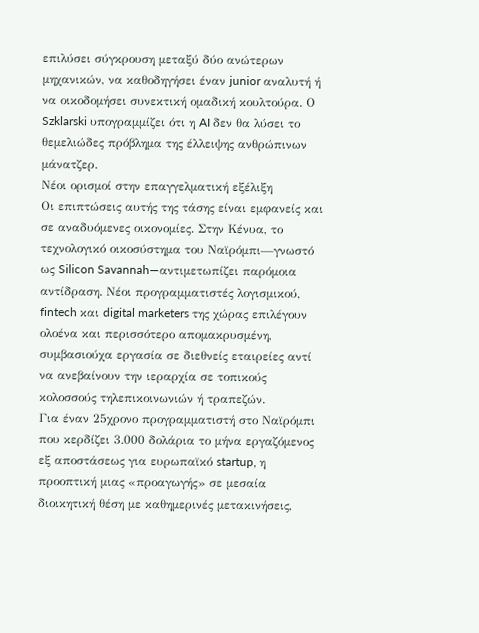επιλύσει σύγκρουση μεταξύ δύο ανώτερων μηχανικών, να καθοδηγήσει έναν junior αναλυτή ή να οικοδομήσει συνεκτική ομαδική κουλτούρα. Ο Szklarski υπογραμμίζει ότι η AI δεν θα λύσει το θεμελιώδες πρόβλημα της έλλειψης ανθρώπινων μάνατζερ.
Νέοι ορισμοί στην επαγγελματική εξέλιξη
Οι επιπτώσεις αυτής της τάσης είναι εμφανείς και σε αναδυόμενες οικονομίες. Στην Κένυα, το τεχνολογικό οικοσύστημα του Ναϊρόμπι—γνωστό ως Silicon Savannah—αντιμετωπίζει παρόμοια αντίδραση. Νέοι προγραμματιστές λογισμικού, fintech και digital marketers της χώρας επιλέγουν ολοένα και περισσότερο απομακρυσμένη, συμβασιούχα εργασία σε διεθνείς εταιρείες αντί να ανεβαίνουν την ιεραρχία σε τοπικούς κολοσσούς τηλεπικοινωνιών ή τραπεζών.
Για έναν 25χρονο προγραμματιστή στο Ναϊρόμπι που κερδίζει 3.000 δολάρια το μήνα εργαζόμενος εξ αποστάσεως για ευρωπαϊκό startup, η προοπτική μιας «προαγωγής» σε μεσαία διοικητική θέση με καθημερινές μετακινήσεις,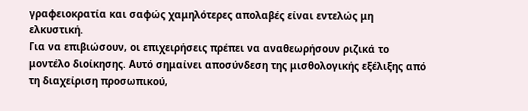γραφειοκρατία και σαφώς χαμηλότερες απολαβές είναι εντελώς μη ελκυστική.
Για να επιβιώσουν, οι επιχειρήσεις πρέπει να αναθεωρήσουν ριζικά το μοντέλο διοίκησης. Αυτό σημαίνει αποσύνδεση της μισθολογικής εξέλιξης από τη διαχείριση προσωπικού,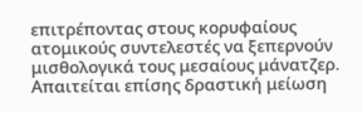επιτρέποντας στους κορυφαίους ατομικούς συντελεστές να ξεπερνούν μισθολογικά τους μεσαίους μάνατζερ. Απαιτείται επίσης δραστική μείωση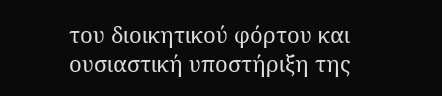του διοικητικού φόρτου και ουσιαστική υποστήριξη της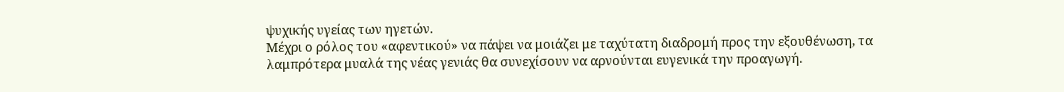ψυχικής υγείας των ηγετών.
Μέχρι ο ρόλος του «αφεντικού» να πάψει να μοιάζει με ταχύτατη διαδρομή προς την εξουθένωση, τα λαμπρότερα μυαλά της νέας γενιάς θα συνεχίσουν να αρνούνται ευγενικά την προαγωγή.